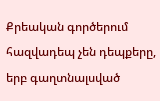Քրեական գործերում հազվադեպ չեն դեպքերը, երբ գաղտնալսված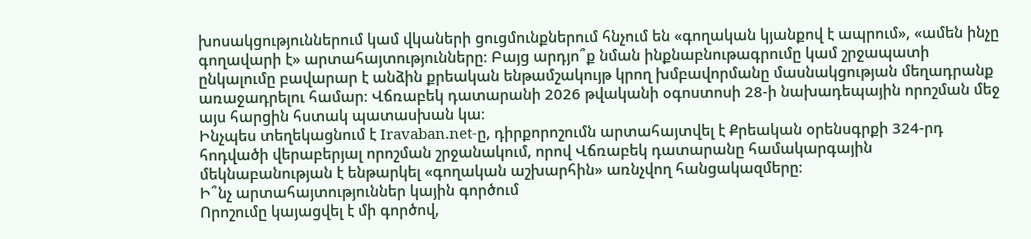խոսակցություններում կամ վկաների ցուցմունքներում հնչում են «գողական կյանքով է ապրում», «ամեն ինչը գողավարի է» արտահայտությունները։ Բայց արդյո՞ք նման ինքնաբնութագրումը կամ շրջապատի ընկալումը բավարար է անձին քրեական ենթամշակույթ կրող խմբավորմանը մասնակցության մեղադրանք առաջադրելու համար։ Վճռաբեկ դատարանի 2026 թվականի օգոստոսի 28-ի նախադեպային որոշման մեջ այս հարցին հստակ պատասխան կա։
Ինչպես տեղեկացնում է Iravaban.net-ը, դիրքորոշումն արտահայտվել է Քրեական օրենսգրքի 324-րդ հոդվածի վերաբերյալ որոշման շրջանակում, որով Վճռաբեկ դատարանը համակարգային մեկնաբանության է ենթարկել «գողական աշխարհին» առնչվող հանցակազմերը։
Ի՞նչ արտահայտություններ կային գործում
Որոշումը կայացվել է մի գործով,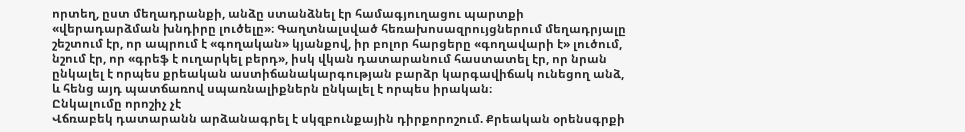որտեղ, ըստ մեղադրանքի, անձը ստանձնել էր համագյուղացու պարտքի «վերադարձման խնդիրը լուծելը»։ Գաղտնալսված հեռախոսազրույցներում մեղադրյալը շեշտում էր, որ ապրում է «գողական» կյանքով, իր բոլոր հարցերը «գողավարի է» լուծում, նշում էր, որ «գրեֆ է ուղարկել բերդ», իսկ վկան դատարանում հաստատել էր, որ նրան ընկալել է որպես քրեական աստիճանակարգության բարձր կարգավիճակ ունեցող անձ, և հենց այդ պատճառով սպառնալիքներն ընկալել է որպես իրական։
Ընկալումը որոշիչ չէ
Վճռաբեկ դատարանն արձանագրել է սկզբունքային դիրքորոշում. Քրեական օրենսգրքի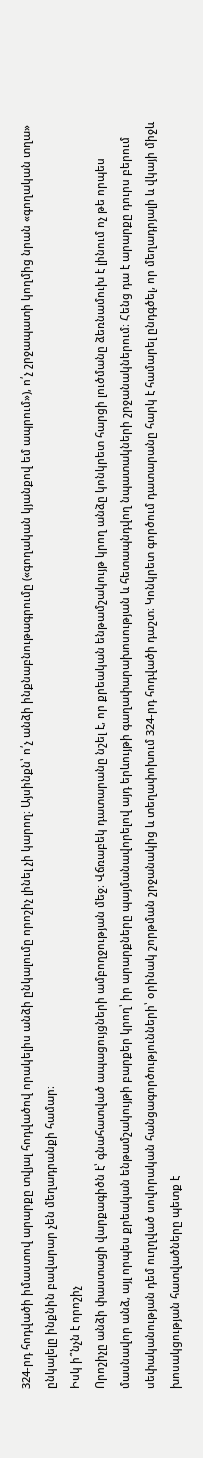324-րդ հոդվածի իմաստով արարքը տվյալ հոդվածով որակելիս անձի ընկալումը որոշիչ լինել չի կարող։ Այսինքն՝ ո՛չ անձի ինքնաբնութագրումը («գողական կյանքով եմ ապրում»), ո՛չ շրջապատի կողմից նրան «գողական տղա» ընկալելը ինքնին բավարար չեն մեղադրանքի համար։
Իսկ ի՞նչն է որոշիչ
Որոշիչը անձի փաստացի վարքագիծն է՝ գնահատված ապացույցների ամբողջության մեջ։ Վճռաբեկ դատարանը նշել է, որ քրեական ենթամշակույթ կրող անձը կոնկրետ հարցի լուծմանը ձեռնամուխ է լինում ոչ թե որպես մասնավոր անձ, այլ որպես քրեական ենթամշակույթի բարքեր կրող՝ իր արարքները պայմանավորելով այդ երևույթի գաղափարախոսության և հետապնդվող նպատակների շրջանակներում։ Հենց դա է արարքը դուրս բերում սեփականության դեմ ուղղված սովորական հանցագործությունների՝ օրինակ շորթման շրջանակից և տեղափոխում 324-րդ հոդվածի դաշտ։ Կոնկրետ գործում դատարանը հարկ է համարել ընդգծել, որ մեղադրյալի և վկայի միջև խոսակցության հատվածները պետք է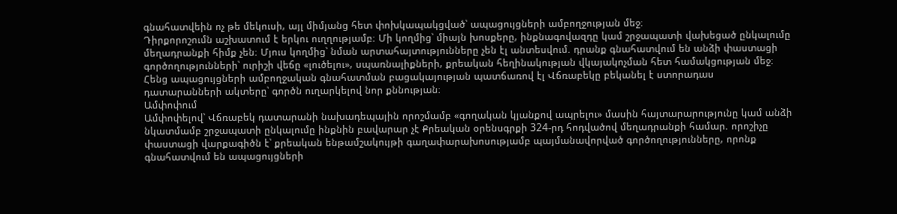գնահատվեին ոչ թե մեկուսի, այլ միմյանց հետ փոխկապակցված՝ ապացույցների ամբողջության մեջ։
Դիրքորոշումն աշխատում է երկու ուղղությամբ։ Մի կողմից՝ միայն խոսքերը, ինքնագովազդը կամ շրջապատի վախեցած ընկալումը մեղադրանքի հիմք չեն։ Մյուս կողմից՝ նման արտահայտությունները չեն էլ անտեսվում. դրանք գնահատվում են անձի փաստացի գործողությունների՝ ուրիշի վեճը «լուծելու», սպառնալիքների, քրեական հեղինակության վկայակոչման հետ համակցության մեջ։ Հենց ապացույցների ամբողջական գնահատման բացակայության պատճառով էլ Վճռաբեկը բեկանել է ստորադաս դատարանների ակտերը՝ գործն ուղարկելով նոր քննության։
Ամփոփում
Ամփոփելով՝ Վճռաբեկ դատարանի նախադեպային որոշմամբ «գողական կյանքով ապրելու» մասին հայտարարությունը կամ անձի նկատմամբ շրջապատի ընկալումը ինքնին բավարար չէ Քրեական օրենսգրքի 324-րդ հոդվածով մեղադրանքի համար. որոշիչը փաստացի վարքագիծն է՝ քրեական ենթամշակույթի գաղափարախոսությամբ պայմանավորված գործողությունները, որոնք գնահատվում են ապացույցների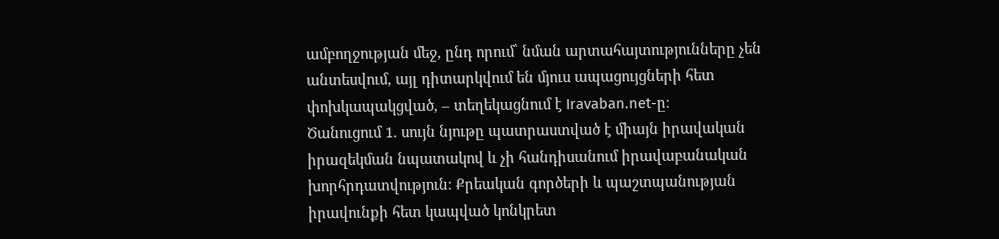ամբողջության մեջ, ընդ որում՝ նման արտահայտությունները չեն անտեսվում, այլ դիտարկվում են մյուս ապացույցների հետ փոխկապակցված, – տեղեկացնում է Iravaban.net-ը։
Ծանուցում 1. սույն նյութը պատրաստված է միայն իրավական իրազեկման նպատակով և չի հանդիսանում իրավաբանական խորհրդատվություն։ Քրեական գործերի և պաշտպանության իրավունքի հետ կապված կոնկրետ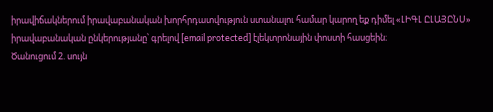իրավիճակներում իրավաբանական խորհրդատվություն ստանալու համար կարող եք դիմել «ԼԻԳԼ ԸԼԱՅԸՆՍ» իրավաբանական ընկերությանը՝ գրելով [email protected] էլեկտրոնային փոստի հասցեին։
Ծանուցում 2. սույն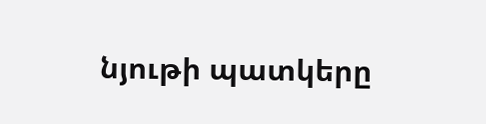նյութի պատկերը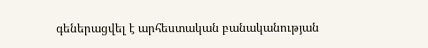գեներացվել է արհեստական բանականության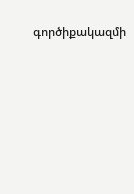գործիքակազմի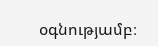օգնությամբ։